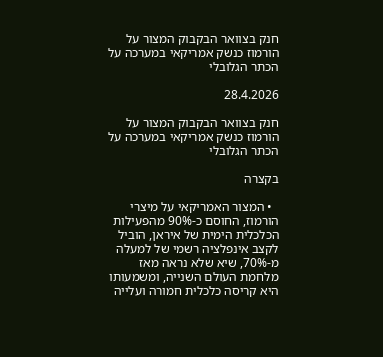חנק בצוואר הבקבוק המצור על הורמוז כנשק אמריקאי במערכה על הכתר הגלובלי

28.4.2026

חנק בצוואר הבקבוק המצור על הורמוז כנשק אמריקאי במערכה על הכתר הגלובלי

בקצרה

  • המצור האמריקאי על מיצרי הורמוז, החוסם כ-90% מהפעילות הכלכלית הימית של איראן, הוביל לקצב אינפלציה רשמי של למעלה מ-70%, שיא שלא נראה מאז מלחמת העולם השנייה, ומשמעותו היא קריסה כלכלית חמורה ועלייה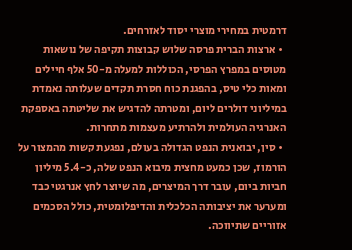דרמטית במחירי מוצרי יסוד לאזרחים.
  • ארצות הברית פרסה שלוש קבוצות תקיפה של נושאות מטוסים במפרץ הפרסי, הכוללות למעלה מ-50 אלף חיילים ומאות כלי טיס, בהפגנת כוח חסרת תקדים שעלותה נאמדת במיליוני דולרים ליום, ומטרתה להדגיש את שליטתה באספקת האנרגיה העולמית ולהרתיע מעצמות מתחרות.
  • סין, יבואנית הנפט הגדולה בעולם, נפגעת קשות מהמצור על הורמוז, שכן כמעט מחצית מיבוא הנפט שלה, כ-5.4 מיליון חביות ביום, עובר דרך המיצרים, מה שיוצר לחץ אנרגטי כבד ומערער את יציבותה הכלכלית והדיפלומטית, כולל הסכמים אזוריים שתיווכה.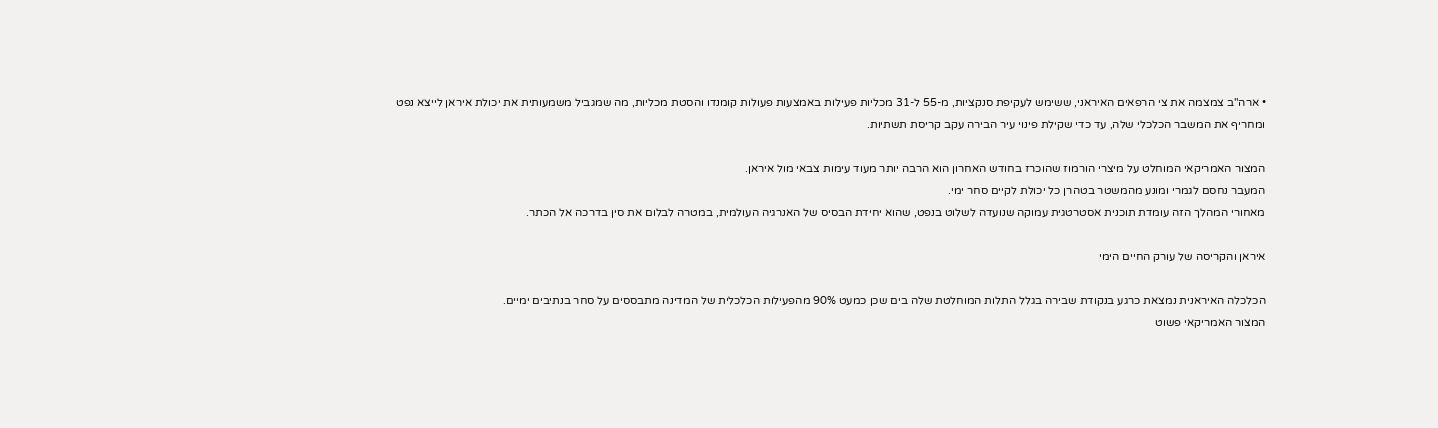• ארה"ב צמצמה את צי הרפאים האיראני, ששימש לעקיפת סנקציות, מ-55 ל-31 מכליות פעילות באמצעות פעולות קומנדו והסטת מכליות, מה שמגביל משמעותית את יכולת איראן לייצא נפט ומחריף את המשבר הכלכלי שלה, עד כדי שקילת פינוי עיר הבירה עקב קריסת תשתיות.

המצור האמריקאי המוחלט על מיצרי הורמוז שהוכרז בחודש האחרון הוא הרבה יותר מעוד עימות צבאי מול איראן.
המעבר נחסם לגמרי ומונע מהמשטר בטהרן כל יכולת לקיים סחר ימי.
מאחורי המהלך הזה עומדת תוכנית אסטרטגית עמוקה שנועדה לשלוט בנפט, שהוא יחידת הבסיס של האנרגיה העולמית, במטרה לבלום את סין בדרכה אל הכתר.

איראן והקריסה של עורק החיים הימי

הכלכלה האיראנית נמצאת כרגע בנקודת שבירה בגלל התלות המוחלטת שלה בים שכן כמעט 90% מהפעילות הכלכלית של המדינה מתבססים על סחר בנתיבים ימיים.
המצור האמריקאי פשוט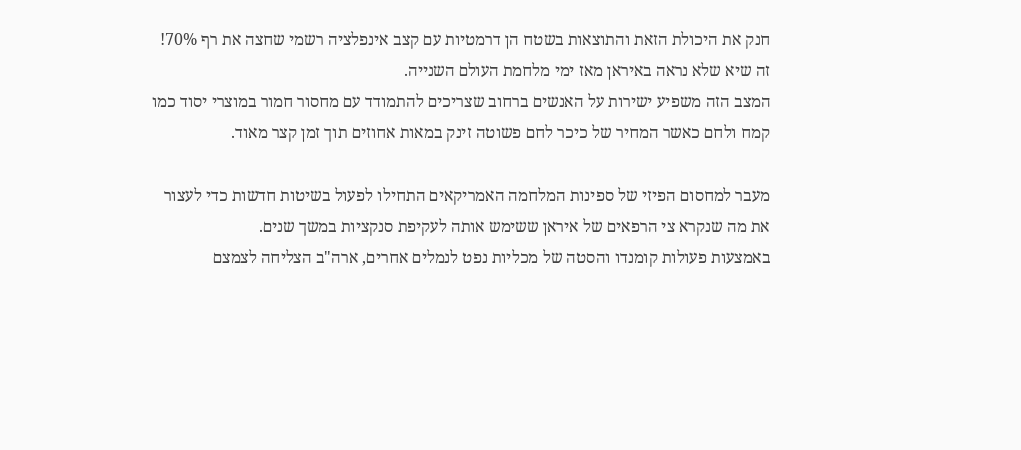חנק את היכולת הזאת והתוצאות בשטח הן דרמטיות עם קצב אינפלציה רשמי שחצה את רף 70%! זה שיא שלא נראה באיראן מאז ימי מלחמת העולם השנייה.
המצב הזה משפיע ישירות על האנשים ברחוב שצריכים להתמודד עם מחסור חמור במוצרי יסוד כמו קמח ולחם כאשר המחיר של כיכר לחם פשוטה זינק במאות אחוזים תוך זמן קצר מאוד.

מעבר למחסום הפיזי של ספינות המלחמה האמריקאים התחילו לפעול בשיטות חדשות כדי לעצור את מה שנקרא צי הרפאים של איראן ששימש אותה לעקיפת סנקציות במשך שנים.
באמצעות פעולות קומנדו והסטה של מכליות נפט לנמלים אחרים, ארה"ב הצליחה לצמצם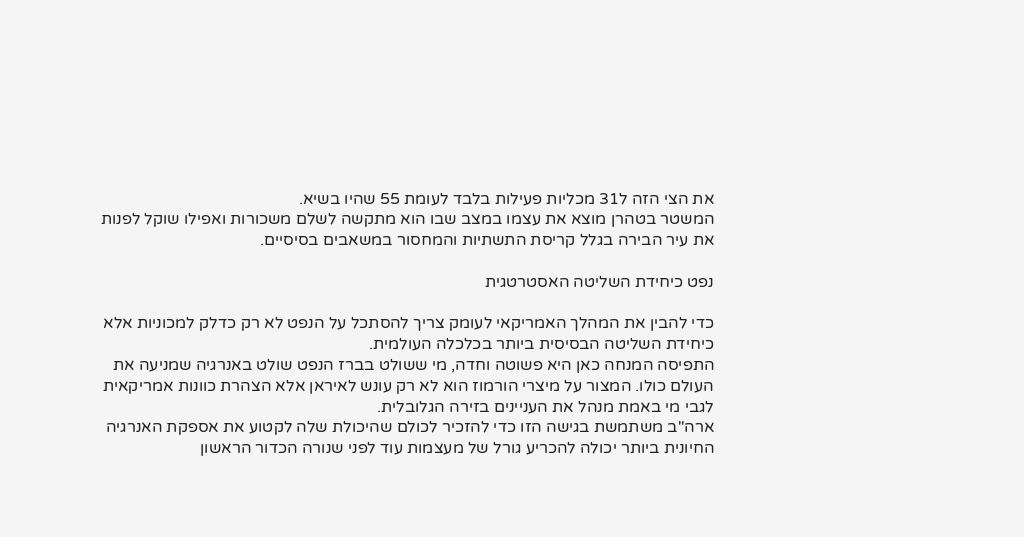את הצי הזה ל31 מכליות פעילות בלבד לעומת 55 שהיו בשיא.
המשטר בטהרן מוצא את עצמו במצב שבו הוא מתקשה לשלם משכורות ואפילו שוקל לפנות את עיר הבירה בגלל קריסת התשתיות והמחסור במשאבים בסיסיים.

נפט כיחידת השליטה האסטרטגית

כדי להבין את המהלך האמריקאי לעומק צריך להסתכל על הנפט לא רק כדלק למכוניות אלא כיחידת השליטה הבסיסית ביותר בכלכלה העולמית.
התפיסה המנחה כאן היא פשוטה וחדה, מי ששולט בברז הנפט שולט באנרגיה שמניעה את העולם כולו. המצור על מיצרי הורמוז הוא לא רק עונש לאיראן אלא הצהרת כוונות אמריקאית לגבי מי באמת מנהל את העניינים בזירה הגלובלית.
ארה"ב משתמשת בגישה הזו כדי להזכיר לכולם שהיכולת שלה לקטוע את אספקת האנרגיה החיונית ביותר יכולה להכריע גורל של מעצמות עוד לפני שנורה הכדור הראשון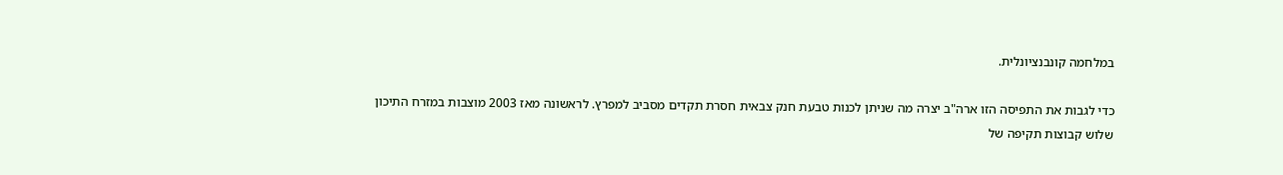במלחמה קונבנציונלית.

כדי לגבות את התפיסה הזו ארה"ב יצרה מה שניתן לכנות טבעת חנק צבאית חסרת תקדים מסביב למפרץ. לראשונה מאז 2003 מוצבות במזרח התיכון שלוש קבוצות תקיפה של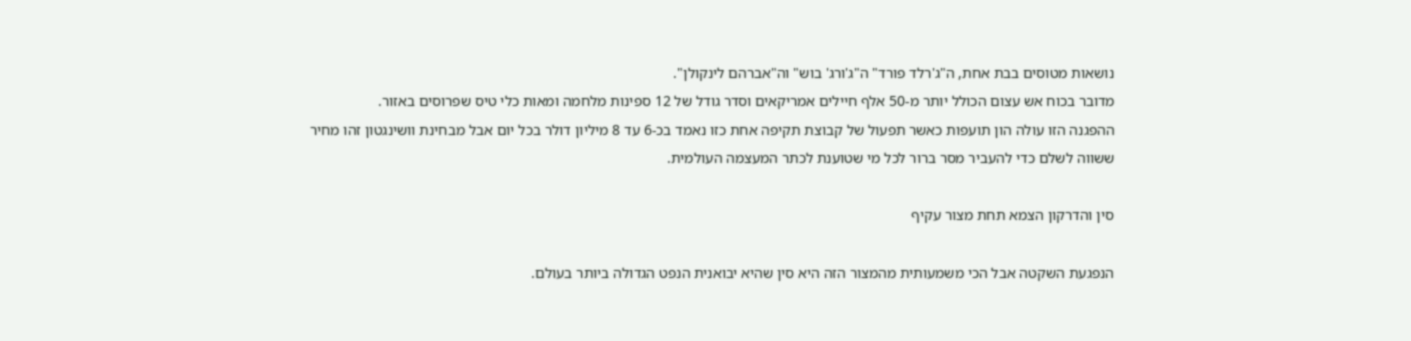נושאות מטוסים בבת אחת, ה"ג'רלד פורד" ה"ג'ורג' בוש" וה"אברהם לינקולן".
מדובר בכוח אש עצום הכולל יותר מ-50 אלף חיילים אמריקאים וסדר גודל של 12 ספינות מלחמה ומאות כלי טיס שפרוסים באזור.
ההפגנה הזו עולה הון תועפות כאשר תפעול של קבוצת תקיפה אחת כזו נאמד בכ-6 עד 8 מיליון דולר בכל יום אבל מבחינת וושינגטון זהו מחיר ששווה לשלם כדי להעביר מסר ברור לכל מי שטוענת לכתר המעצמה העולמית.

סין והדרקון הצמא תחת מצור עקיף

הנפגעת השקטה אבל הכי משמעותית מהמצור הזה היא סין שהיא יבואנית הנפט הגדולה ביותר בעולם.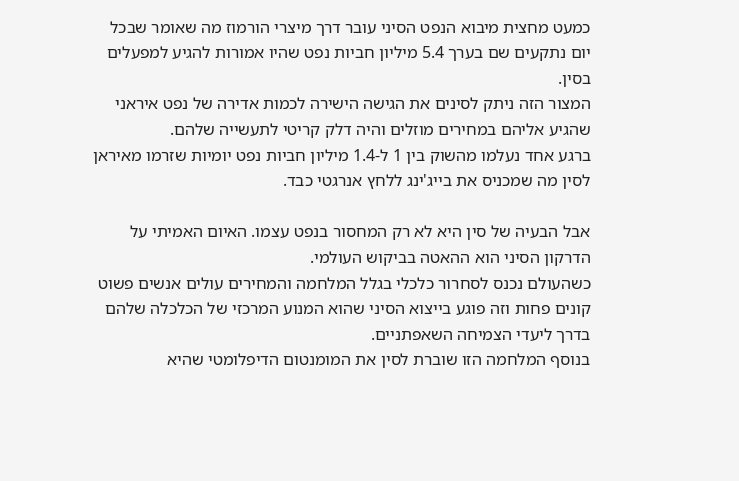כמעט מחצית מיבוא הנפט הסיני עובר דרך מיצרי הורמוז מה שאומר שבכל יום נתקעים שם בערך 5.4 מיליון חביות נפט שהיו אמורות להגיע למפעלים בסין.
המצור הזה ניתק לסינים את הגישה הישירה לכמות אדירה של נפט איראני שהגיע אליהם במחירים מוזלים והיה דלק קריטי לתעשייה שלהם.
ברגע אחד נעלמו מהשוק בין 1 ל-1.4 מיליון חביות נפט יומיות שזרמו מאיראן לסין מה שמכניס את בייג'ינג ללחץ אנרגטי כבד.

אבל הבעיה של סין היא לא רק המחסור בנפט עצמו. האיום האמיתי על הדרקון הסיני הוא ההאטה בביקוש העולמי.
כשהעולם נכנס לסחרור כלכלי בגלל המלחמה והמחירים עולים אנשים פשוט קונים פחות וזה פוגע בייצוא הסיני שהוא המנוע המרכזי של הכלכלה שלהם בדרך ליעדי הצמיחה השאפתניים.
בנוסף המלחמה הזו שוברת לסין את המומנטום הדיפלומטי שהיא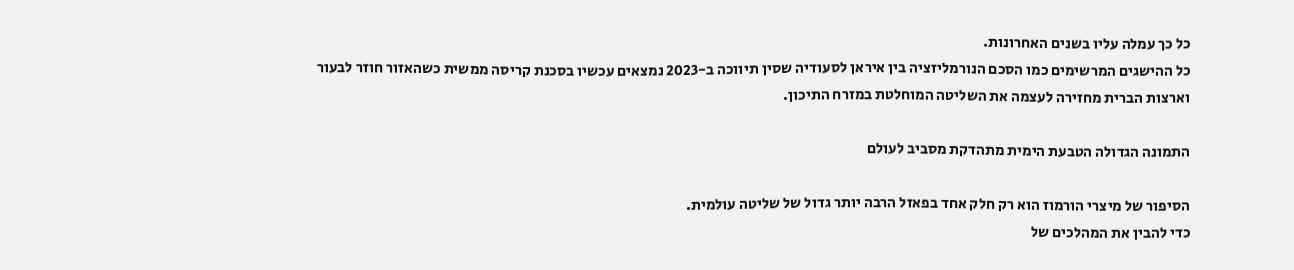כל כך עמלה עליו בשנים האחרונות.
כל ההישגים המרשימים כמו הסכם הנורמליזציה בין איראן לסעודיה שסין תיווכה ב-2023 נמצאים עכשיו בסכנת קריסה ממשית כשהאזור חוזר לבעור וארצות הברית מחזירה לעצמה את השליטה המוחלטת במזרח התיכון.

התמונה הגדולה הטבעת הימית מתהדקת מסביב לעולם

הסיפור של מיצרי הורמוז הוא רק חלק אחד בפאזל הרבה יותר גדול של שליטה עולמית.
כדי להבין את המהלכים של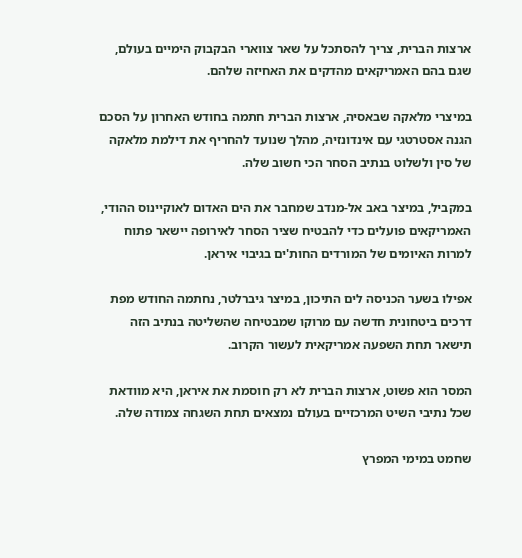ארצות הברית, צריך להסתכל על שאר צווארי הבקבוק הימיים בעולם, שגם בהם האמריקאים מהדקים את האחיזה שלהם.

במיצרי מלאקה שבאסיה, ארצות הברית חתמה בחודש האחרון על הסכם הגנה אסטרטגי עם אינדונזיה, מהלך שנועד להחריף את דילמת מלאקה של סין ולשלוט בנתיב הסחר הכי חשוב שלה.

במקביל, במיצר באב אל-מנדב שמחבר את הים האדום לאוקיינוס ההודי, האמריקאים פועלים כדי להבטיח שציר הסחר לאירופה יישאר פתוח למרות האיומים של המורדים החות'ים בגיבוי איראן.

אפילו בשער הכניסה לים התיכון, במיצר גיברלטר, נחתמה החודש מפת דרכים ביטחונית חדשה עם מרוקו שמבטיחה שהשליטה בנתיב הזה תישאר תחת השפעה אמריקאית לעשור הקרוב.

המסר הוא פשוט, ארצות הברית לא רק חוסמת את איראן, היא מוודאת שכל נתיבי השיט המרכזיים בעולם נמצאים תחת השגחה צמודה שלה.

שחמט במימי המפרץ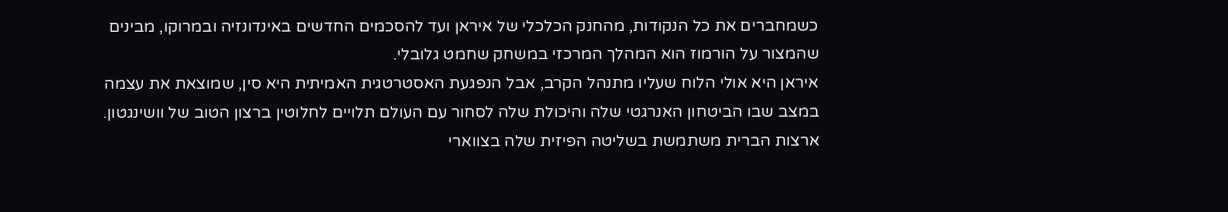כשמחברים את כל הנקודות, מהחנק הכלכלי של איראן ועד להסכמים החדשים באינדונזיה ובמרוקו, מבינים שהמצור על הורמוז הוא המהלך המרכזי במשחק שחמט גלובלי.
איראן היא אולי הלוח שעליו מתנהל הקרב, אבל הנפגעת האסטרטגית האמיתית היא סין, שמוצאת את עצמה במצב שבו הביטחון האנרגטי שלה והיכולת שלה לסחור עם העולם תלויים לחלוטין ברצון הטוב של וושינגטון.
ארצות הברית משתמשת בשליטה הפיזית שלה בצווארי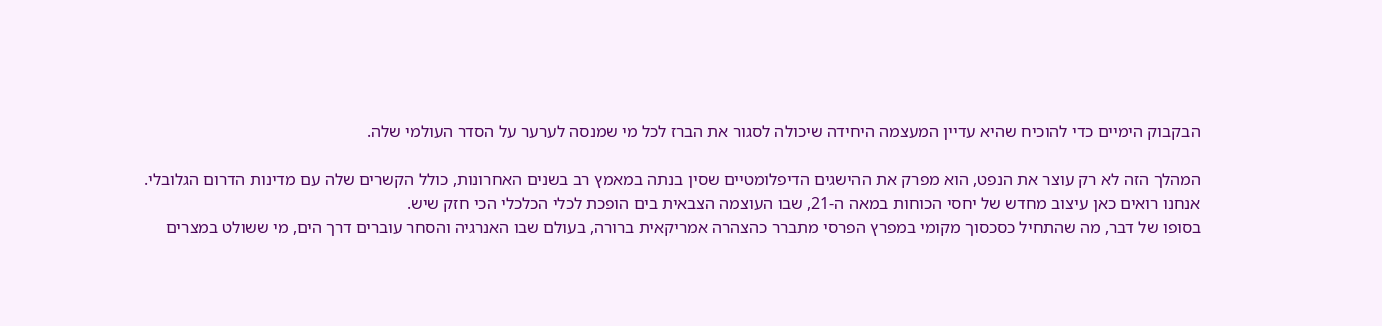הבקבוק הימיים כדי להוכיח שהיא עדיין המעצמה היחידה שיכולה לסגור את הברז לכל מי שמנסה לערער על הסדר העולמי שלה.

המהלך הזה לא רק עוצר את הנפט, הוא מפרק את ההישגים הדיפלומטיים שסין בנתה במאמץ רב בשנים האחרונות, כולל הקשרים שלה עם מדינות הדרום הגלובלי.
אנחנו רואים כאן עיצוב מחדש של יחסי הכוחות במאה ה-21, שבו העוצמה הצבאית בים הופכת לכלי הכלכלי הכי חזק שיש.
בסופו של דבר, מה שהתחיל כסכסוך מקומי במפרץ הפרסי מתברר כהצהרה אמריקאית ברורה, בעולם שבו האנרגיה והסחר עוברים דרך הים, מי ששולט במצרים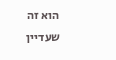הוא זה שעדיין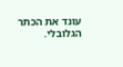עונד את הכתר הגלובלי.